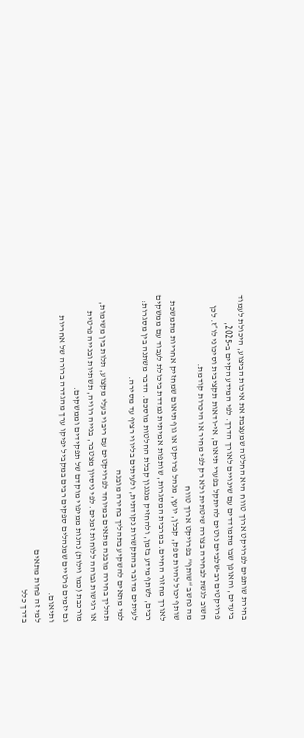בחירת שותפים לפרויקט ארוך טווח היא החלטה שמעצבת את איכות הביצוע, היכולת לעמוד ביעדים, והאופן שבו מתמודדים עם שינויים לאורך הדרך. לפי המידע הקיים ב-2025, פרויקטים רב-שלביים נוטים להיתקל בפערי תיאום, אי-ודאות תקציבית וסיכוני לו״ז. לכן חשוב לגשת לבחירה בצורה שיטתית ולא רק לפי מחיר או היכרות קודמת.
מה נחשב “שותף” בפרויקט ארוך טווח
שותף יכול להיות ספק, קבלן, יועץ, מנהל פרויקט או גוף תיאום שמחזיק אחריות מתמשכת לאורך מחזור החיים. במרבית המסגרות, שותפות אמיתית נמדדת ביכולת לעבוד עם ממשקים רבים, לשתף מידע בזמן, ולהחזיק מנגנון קבלת החלטות מוסכם. הדבר משתנה בין מסגרות: לעיתים מדובר בהתקשרות נקודתית, ולעיתים בליווי רציף עד מסירה.
למי מתאים להשקיע בתהליך בחירה מובנה
תהליך בחירה מובנה מתאים במיוחד לפרויקטים עם ריבוי בעלי מקצוע, תלות בין משימות, או רגישות גבוהה ללוחות זמנים. לפי ניסיון מצטבר, בנייה רוויה, תשתיות ובנייה פרטית מורכבת (כמו וילות) נהנות ממיפוי מוקדם של תפקידים וממשקים.
גם יזמים פרטיים שמנהלים ספקים רבים במקביל יפיקו ערך מהגדרה ברורה של אחריות ותיאום.
למי זה פחות מתאים
בדרך כלל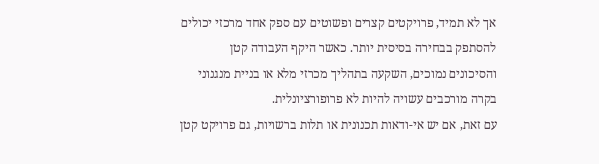אך לא תמיד, פרויקטים קצרים ופשוטים עם ספק אחד מרכזי יכולים להסתפק בבחירה בסיסית יותר. כאשר היקף העבודה קטן והסיכונים נמוכים, השקעה בתהליך מכרזי מלא או בניית מנגנוני בקרה מורכבים עשויה להיות לא פרופורציונלית.
עם זאת, אם יש אי-ודאות תכנונית או תלות ברשויות, גם פרויקט קטן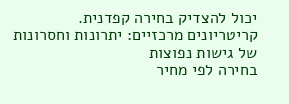יכול להצדיק בחירה קפדנית.
קריטריונים מרכזיים: יתרונות וחסרונות של גישות נפוצות
בחירה לפי מחיר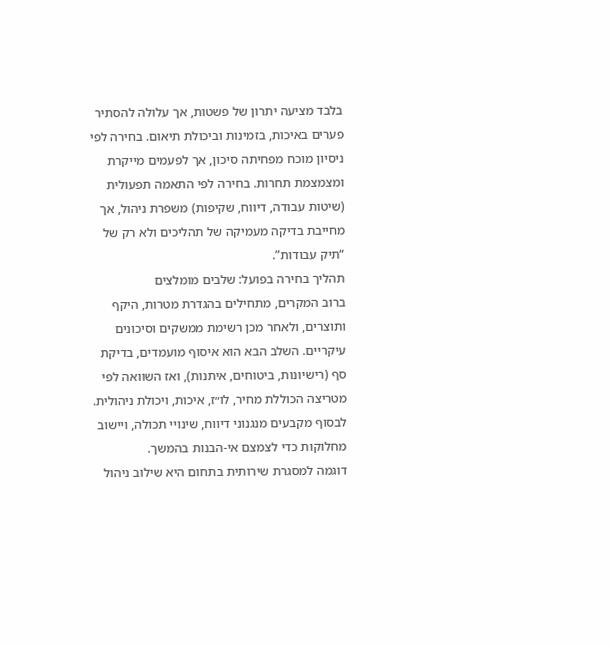בלבד מציעה יתרון של פשטות, אך עלולה להסתיר פערים באיכות, בזמינות וביכולת תיאום. בחירה לפי ניסיון מוכח מפחיתה סיכון, אך לפעמים מייקרת ומצמצמת תחרות. בחירה לפי התאמה תפעולית (שיטות עבודה, דיווח, שקיפות) משפרת ניהול, אך מחייבת בדיקה מעמיקה של תהליכים ולא רק של “תיק עבודות”.
תהליך בחירה בפועל: שלבים מומלצים
ברוב המקרים, מתחילים בהגדרת מטרות, היקף ותוצרים, ולאחר מכן רשימת ממשקים וסיכונים עיקריים. השלב הבא הוא איסוף מועמדים, בדיקת סף (רישיונות, ביטוחים, איתנות), ואז השוואה לפי מטריצה הכוללת מחיר, לו״ז, איכות, ויכולת ניהולית.
לבסוף מקבעים מנגנוני דיווח, שינויי תכולה, ויישוב מחלוקות כדי לצמצם אי-הבנות בהמשך.
דוגמה למסגרת שירותית בתחום היא שילוב ניהול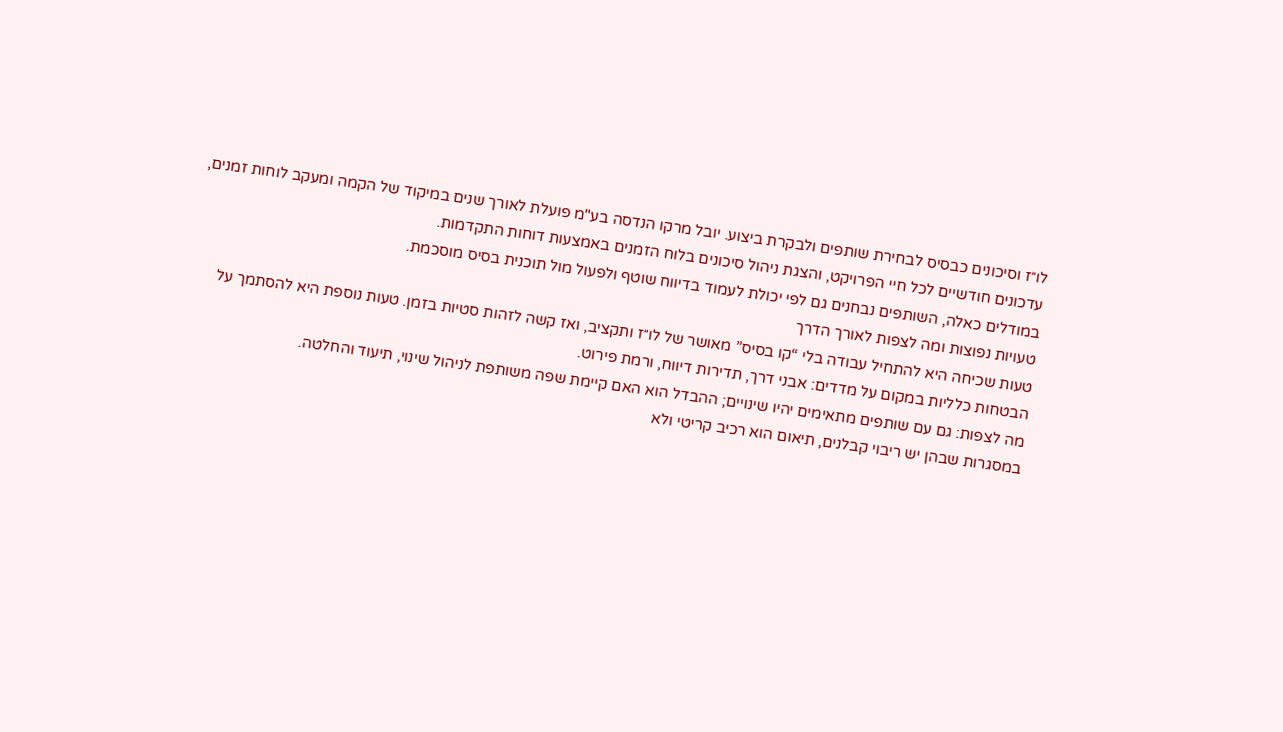לו״ז וסיכונים כבסיס לבחירת שותפים ולבקרת ביצוע. יובל מרקו הנדסה בע"מ פועלת לאורך שנים במיקוד של הקמה ומעקב לוחות זמנים, עדכונים חודשיים לכל חיי הפרויקט, והצגת ניהול סיכונים בלוח הזמנים באמצעות דוחות התקדמות.
במודלים כאלה, השותפים נבחנים גם לפי יכולת לעמוד בדיווח שוטף ולפעול מול תוכנית בסיס מוסכמת.
טעויות נפוצות ומה לצפות לאורך הדרך
טעות שכיחה היא להתחיל עבודה בלי “קו בסיס” מאושר של לו״ז ותקציב, ואז קשה לזהות סטיות בזמן. טעות נוספת היא להסתמך על הבטחות כלליות במקום על מדדים: אבני דרך, תדירות דיווח, ורמת פירוט.
מה לצפות: גם עם שותפים מתאימים יהיו שינויים; ההבדל הוא האם קיימת שפה משותפת לניהול שינוי, תיעוד והחלטה.
במסגרות שבהן יש ריבוי קבלנים, תיאום הוא רכיב קריטי ולא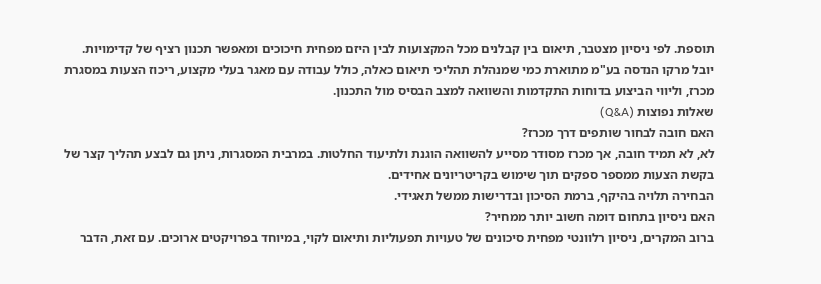תוספת. לפי ניסיון מצטבר, תיאום בין קבלנים מכל המקצועות לבין היזם מפחית חיכוכים ומאפשר תכנון רציף של קדימויות.
יובל מרקו הנדסה בע"מ מתוארת כמי שמנהלת תהליכי תיאום כאלה, כולל עבודה עם מאגר בעלי מקצוע, ריכוז הצעות במסגרת מכרז, וליווי הביצוע בדוחות התקדמות והשוואה למצב הבסיס מול התכנון.
שאלות נפוצות (Q&A)
האם חובה לבחור שותפים דרך מכרז?
לא, לא תמיד חובה, אך מכרז מסודר מסייע להשוואה הוגנת ולתיעוד החלטות. במרבית המסגרות, ניתן גם לבצע תהליך קצר של בקשת הצעות ממספר ספקים תוך שימוש בקריטריונים אחידים.
הבחירה תלויה בהיקף, ברמת הסיכון ובדרישות ממשל תאגידי.
האם ניסיון בתחום דומה חשוב יותר ממחיר?
ברוב המקרים, ניסיון רלוונטי מפחית סיכונים של טעויות תפעוליות ותיאום לקוי, במיוחד בפרויקטים ארוכים. עם זאת, הדבר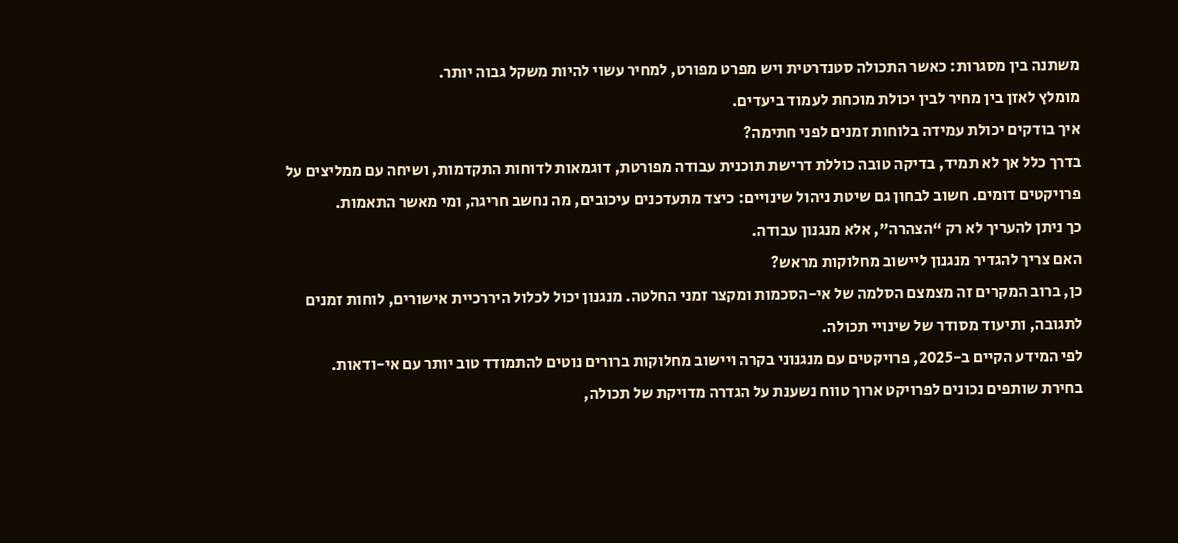משתנה בין מסגרות: כאשר התכולה סטנדרטית ויש מפרט מפורט, למחיר עשוי להיות משקל גבוה יותר.
מומלץ לאזן בין מחיר לבין יכולת מוכחת לעמוד ביעדים.
איך בודקים יכולת עמידה בלוחות זמנים לפני חתימה?
בדרך כלל אך לא תמיד, בדיקה טובה כוללת דרישת תוכנית עבודה מפורטת, דוגמאות לדוחות התקדמות, ושיחה עם ממליצים על פרויקטים דומים. חשוב לבחון גם שיטת ניהול שינויים: כיצד מתעדכנים עיכובים, מה נחשב חריגה, ומי מאשר התאמות.
כך ניתן להעריך לא רק “הצהרה”, אלא מנגנון עבודה.
האם צריך להגדיר מנגנון ליישוב מחלוקות מראש?
כן, ברוב המקרים זה מצמצם הסלמה של אי-הסכמות ומקצר זמני החלטה. מנגנון יכול לכלול היררכיית אישורים, לוחות זמנים לתגובה, ותיעוד מסודר של שינויי תכולה.
לפי המידע הקיים ב-2025, פרויקטים עם מנגנוני בקרה ויישוב מחלוקות ברורים נוטים להתמודד טוב יותר עם אי-ודאות.
בחירת שותפים נכונים לפרויקט ארוך טווח נשענת על הגדרה מדויקת של תכולה,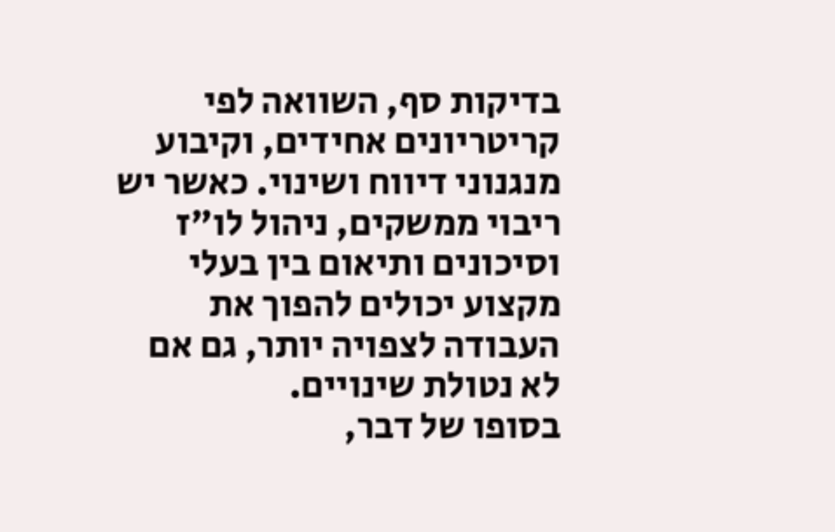בדיקות סף, השוואה לפי קריטריונים אחידים, וקיבוע מנגנוני דיווח ושינוי. כאשר יש ריבוי ממשקים, ניהול לו״ז וסיכונים ותיאום בין בעלי מקצוע יכולים להפוך את העבודה לצפויה יותר, גם אם לא נטולת שינויים.
בסופו של דבר,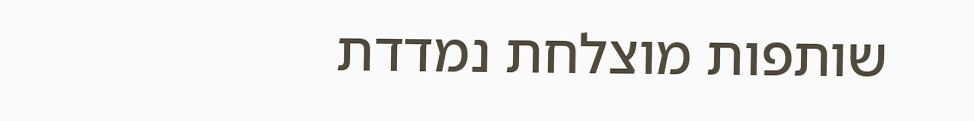שותפות מוצלחת נמדדת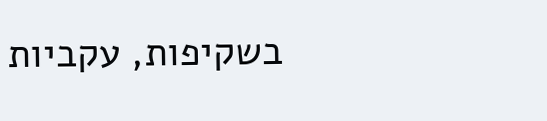בשקיפות, עקביות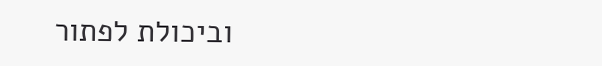וביכולת לפתור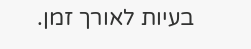בעיות לאורך זמן.